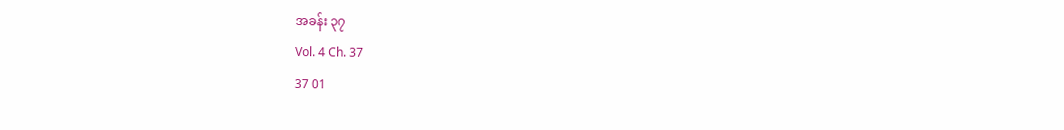အခန်း ၃၇
Vol. 4 Ch. 37
37 01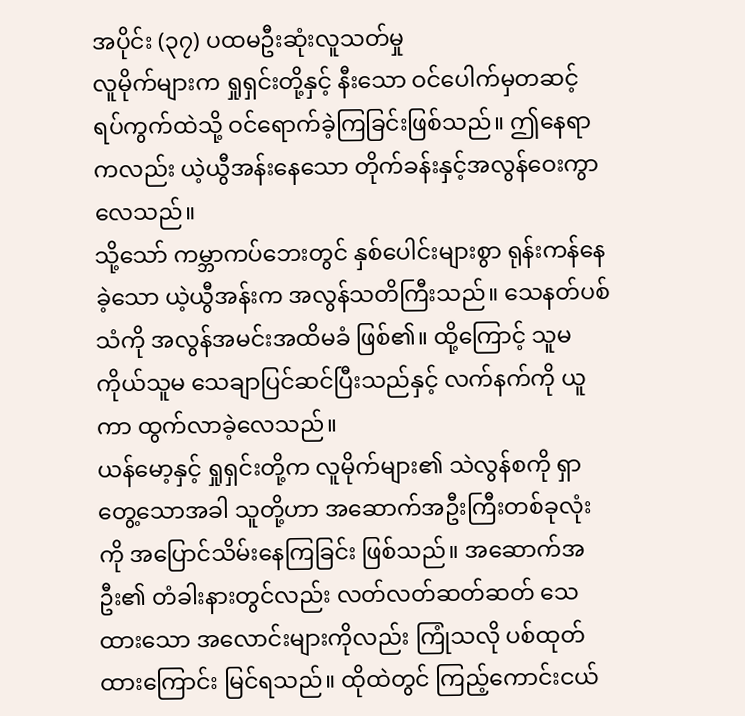အပိုင်း (၃၇) ပထမဦးဆုံးလူသတ်မှု
လူမိုက်များက ရှုရှင်းတို့နှင့် နီးသော ဝင်ပေါက်မှတဆင့် ရပ်ကွက်ထဲသို့ ဝင်ရောက်ခဲ့ကြခြင်းဖြစ်သည်။ ဤနေရာကလည်း ယဲ့ယွီအန်းနေသော တိုက်ခန်းနှင့်အလွန်ဝေးကွာလေသည်။
သို့သော် ကမ္ဘာကပ်ဘေးတွင် နှစ်ပေါင်းများစွာ ရုန်းကန်နေခဲ့သော ယဲ့ယွီအန်းက အလွန်သတိကြီးသည်။ သေနတ်ပစ်သံကို အလွန်အမင်းအထိမခံ ဖြစ်၏။ ထို့ကြောင့် သူမကိုယ်သူမ သေချာပြင်ဆင်ပြီးသည်နှင့် လက်နက်ကို ယူကာ ထွက်လာခဲ့လေသည်။
ယန်မော့နှင့် ရှုရှင်းတို့က လူမိုက်များ၏ သဲလွန်စကို ရှာတွေ့သောအခါ သူတို့ဟာ အဆောက်အဦးကြီးတစ်ခုလုံးကို အပြောင်သိမ်းနေကြခြင်း ဖြစ်သည်။ အဆောက်အဦး၏ တံခါးနားတွင်လည်း လတ်လတ်ဆတ်ဆတ် သေထားသော အလောင်းများကိုလည်း ကြုံသလို ပစ်ထုတ်ထားကြောင်း မြင်ရသည်။ ထိုထဲတွင် ကြည့်ကောင်းငယ်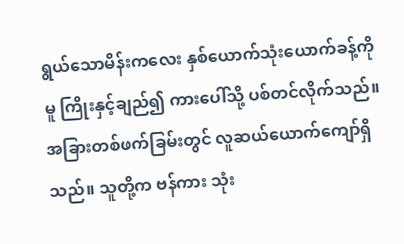ရွယ်သောမိန်းကလေး နှစ်ယောက်သုံးယောက်ခန့်ကိုမူ ကြိုးနှင့်ချည်၍ ကားပေါ်သို့ ပစ်တင်လိုက်သည်။
အခြားတစ်ဖက်ခြမ်းတွင် လူဆယ်ယောက်ကျော်ရှိသည်။ သူတို့က ဗန်ကား သုံး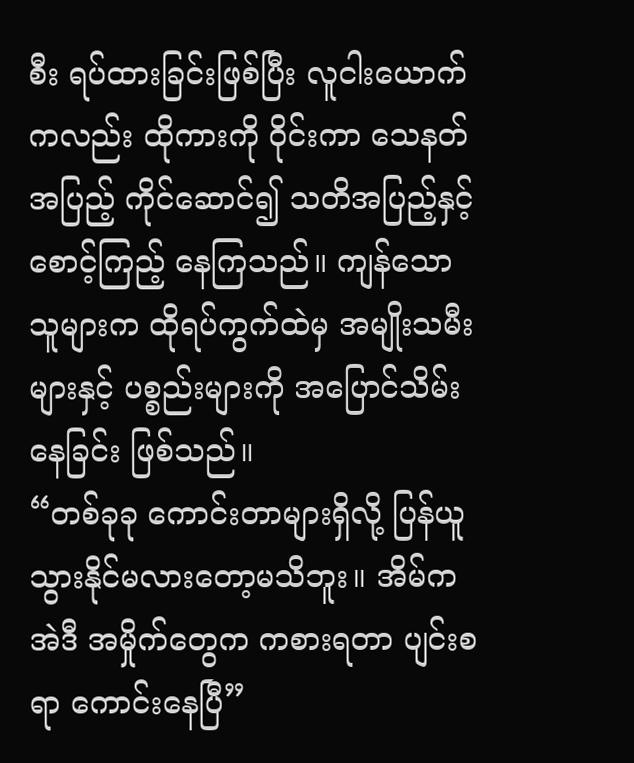စီး ရပ်ထားခြင်းဖြစ်ပြီး လူငါးယောက်ကလည်း ထိုကားကို ဝိုင်းကာ သေနတ်အပြည့် ကိုင်ဆောင်၍ သတိအပြည့်နှင့်စောင့်ကြည့် နေကြသည်။ ကျန်သော သူများက ထိုရပ်ကွက်ထဲမှ အမျိုးသမီးများနှင့် ပစ္စည်းများကို အပြောင်သိမ်းနေခြင်း ဖြစ်သည်။
“တစ်ခုခု ကောင်းတာများရှိလို့ ပြန်ယူသွားနိုင်မလားတော့မသိဘူး။ အိမ်က အဲဒီ အမှိုက်တွေက ကစားရတာ ပျင်းစရာ ကောင်းနေပြီ”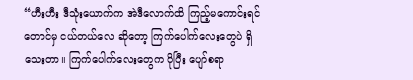“ဟီးဟီး ဒီသုံးယောက်က အဲဒီလောက်ထိ ကြည့်မကောင်းရင်တောင်မှ ငယ်တယ်လေ ဆိုတော့ ကြက်ပေါက်လေးတွေပဲ ရှိသေးတာ။ ကြက်ပေါက်လေးတွေက ပိုပြီး ပျော်စရာ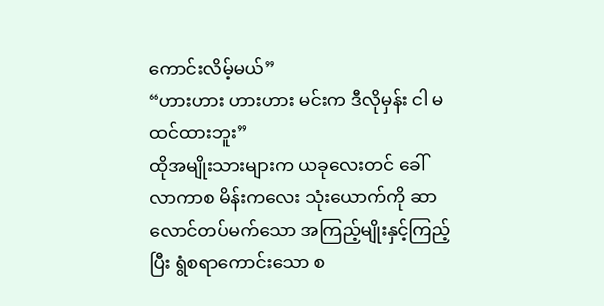ကောင်းလိမ့်မယ်”
“ဟားဟား ဟားဟား မင်းက ဒီလိုမှန်း ငါ မထင်ထားဘူး”
ထိုအမျိုးသားများက ယခုလေးတင် ခေါ်လာကာစ မိန်းကလေး သုံးယောက်ကို ဆာလောင်တပ်မက်သော အကြည့်မျိုးနှင့်ကြည့်ပြီး ရွံစရာကောင်းသော စ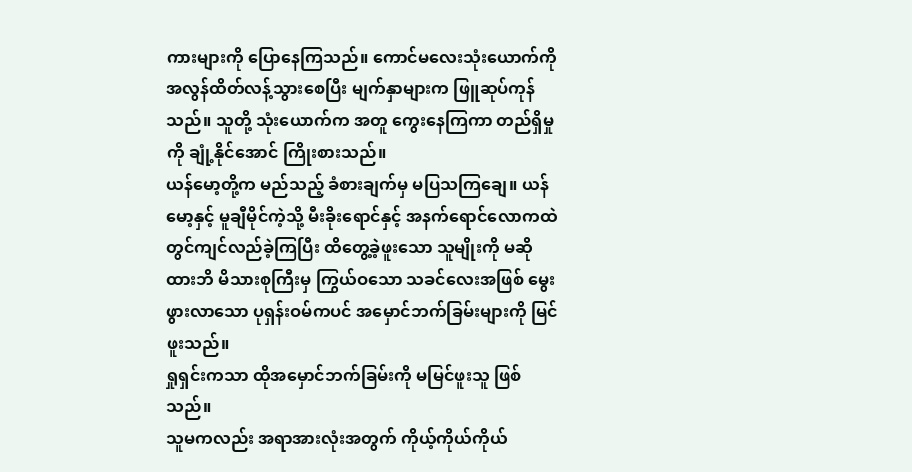ကားများကို ပြောနေကြသည်။ ကောင်မလေးသုံးယောက်ကို အလွန်ထိတ်လန့်သွားစေပြီး မျက်နှာများက ဖြူဆုပ်ကုန်သည်။ သူတို့ သုံးယောက်က အတူ ကွေးနေကြကာ တည်ရှိမှုကို ချုံ့နိုင်အောင် ကြိုးစားသည်။
ယန်မော့တို့က မည်သည့် ခံစားချက်မှ မပြသကြချေ။ ယန်မော့နှင့် မူချီမိုင်ကဲ့သို့ မီးခိုးရောင်နှင့် အနက်ရောင်လောကထဲတွင်ကျင်လည်ခဲ့ကြပြီး ထိတွေ့ခဲ့ဖူးသော သူမျိုးကို မဆိုထားဘိ မိသားစုကြီးမှ ကြွယ်ဝသော သခင်လေးအဖြစ် မွေးဖွားလာသော ပုရှန်းဝမ်ကပင် အမှောင်ဘက်ခြမ်းများကို မြင်ဖူးသည်။
ရှုရှင်းကသာ ထိုအမှောင်ဘက်ခြမ်းကို မမြင်ဖူးသူ ဖြစ်သည်။
သူမကလည်း အရာအားလုံးအတွက် ကိုယ့်ကိုယ်ကိုယ်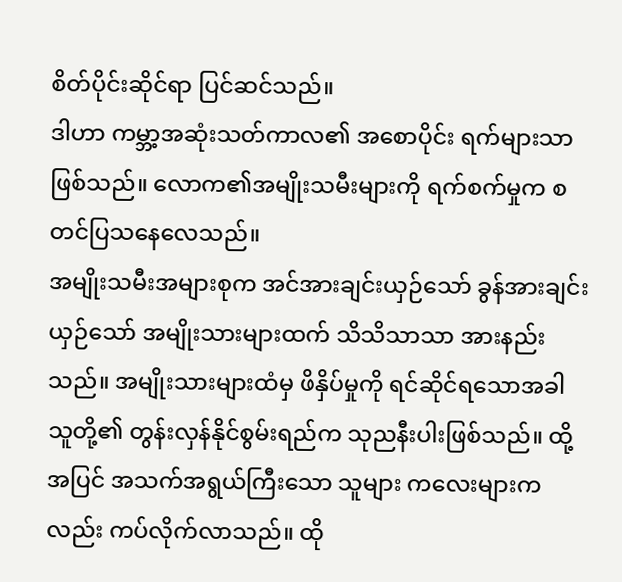စိတ်ပိုင်းဆိုင်ရာ ပြင်ဆင်သည်။
ဒါဟာ ကမ္ဘာ့အဆုံးသတ်ကာလ၏ အစောပိုင်း ရက်များသာ ဖြစ်သည်။ လောက၏အမျိုးသမီးများကို ရက်စက်မှုက စတင်ပြသနေလေသည်။
အမျိုးသမီးအများစုက အင်အားချင်းယှဉ်သော် ခွန်အားချင်းယှဉ်သော် အမျိုးသားများထက် သိသိသာသာ အားနည်းသည်။ အမျိုးသားများထံမှ ဖိနှိပ်မှုကို ရင်ဆိုင်ရသောအခါ သူတို့၏ တွန်းလှန်နိုင်စွမ်းရည်က သုညနီးပါးဖြစ်သည်။ ထို့အပြင် အသက်အရွယ်ကြီးသော သူများ ကလေးများကလည်း ကပ်လိုက်လာသည်။ ထို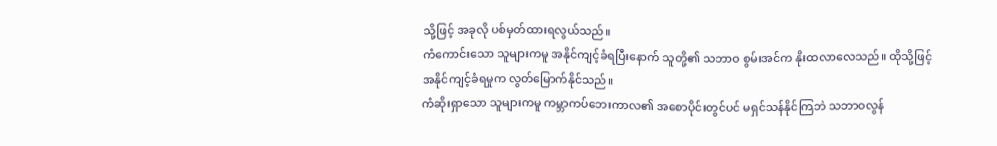သို့ဖြင့် အခုလို ပစ်မှတ်ထားရလွယ်သည်။
ကံကောင်းသော သူများကမူ အနိုင်ကျင့်ခံရပြီးနောက် သူတို့၏ သဘာဝ စွမ်းအင်က နိုးထလာလေသည်။ ထိုသို့ဖြင့် အနိုင်ကျင့်ခံရမှုက လွတ်မြောက်နိုင်သည်။
ကံဆိုးရှာသော သူများကမူ ကမ္ဘာကပ်ဘေးကာလ၏ အစောပိုင်းတွင်ပင် မရှင်သန်နိုင်ကြဘဲ သဘာဝလွန်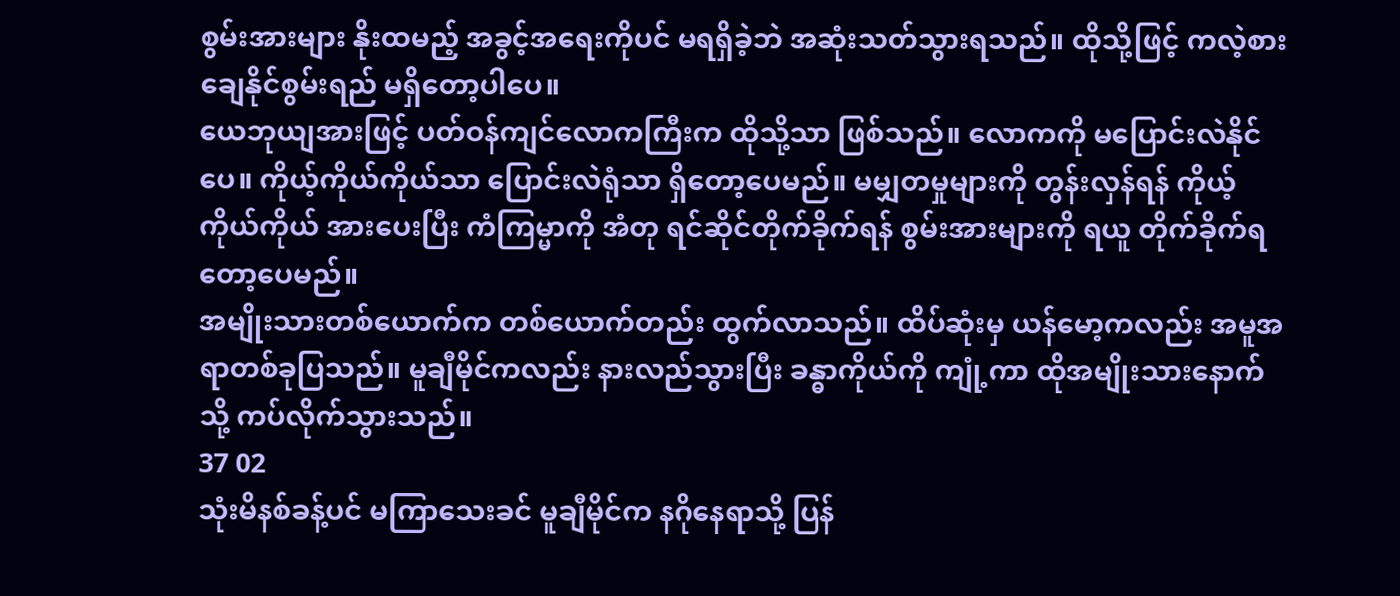စွမ်းအားများ နိုးထမည့် အခွင့်အရေးကိုပင် မရရှိခဲ့ဘဲ အဆုံးသတ်သွားရသည်။ ထိုသို့ဖြင့် ကလဲ့စားချေနိုင်စွမ်းရည် မရှိတော့ပါပေ။
ယေဘုယျအားဖြင့် ပတ်ဝန်ကျင်လောကကြီးက ထိုသို့သာ ဖြစ်သည်။ လောကကို မပြောင်းလဲနိုင်ပေ။ ကိုယ့်ကိုယ်ကိုယ်သာ ပြောင်းလဲရုံသာ ရှိတော့ပေမည်။ မမျှတမှုများကို တွန်းလှန်ရန် ကိုယ့်ကိုယ်ကိုယ် အားပေးပြီး ကံကြမ္မာကို အံတု ရင်ဆိုင်တိုက်ခိုက်ရန် စွမ်းအားများကို ရယူ တိုက်ခိုက်ရတော့ပေမည်။
အမျိုးသားတစ်ယောက်က တစ်ယောက်တည်း ထွက်လာသည်။ ထိပ်ဆုံးမှ ယန်မော့ကလည်း အမူအရာတစ်ခုပြသည်။ မူချီမိုင်ကလည်း နားလည်သွားပြီး ခန္ဓာကိုယ်ကို ကျုံ့ကာ ထိုအမျိုးသားနောက်သို့ ကပ်လိုက်သွားသည်။
37 02
သုံးမိနစ်ခန့်ပင် မကြာသေးခင် မူချီမိုင်က နဂိုနေရာသို့ ပြန်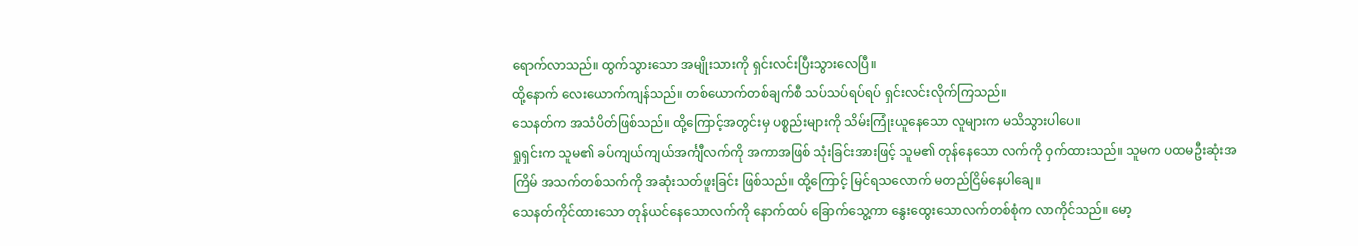ရောက်လာသည်။ ထွက်သွားသော အမျိုးသားကို ရှင်းလင်းပြီးသွားလေပြီ။
ထို့နောက် လေးယောက်ကျန်သည်။ တစ်ယောက်တစ်ချက်စီ သပ်သပ်ရပ်ရပ် ရှင်းလင်းလိုက်ကြသည်။
သေနတ်က အသံပိတ်ဖြစ်သည်။ ထို့ကြောင့်အတွင်းမှ ပစ္စည်းများကို သိမ်းကြုံးယူနေသော လူများက မသိသွားပါပေ။
ရှုရှင်းက သူမ၏ ခပ်ကျယ်ကျယ်အင်္ကျီလက်ကို အကာအဖြစ် သုံးခြင်းအားဖြင့် သူမ၏ တုန်နေသော လက်ကို ဝှက်ထားသည်။ သူမက ပထမဦးဆုံးအကြိမ် အသက်တစ်သက်ကို အဆုံးသတ်ဖူးခြင်း ဖြစ်သည်။ ထို့ကြောင့် မြင်ရသလောက် မတည်ငြိမ်နေပါချေ။
သေနတ်ကိုင်ထားသော တုန်ယင်နေသောလက်ကို နောက်ထပ် ခြောက်သွေ့ကာ နွေးထွေးသောလက်တစ်စုံက လာကိုင်သည်။ မော့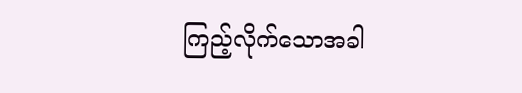ကြည့်လိုက်သောအခါ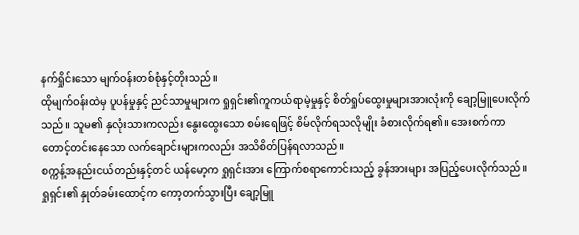နက်ရှိုင်းသော မျက်ဝန်းတစ်စုံနှင့်တိုးသည်။
ထိုမျက်ဝန်းထဲမှ ပူပန်မှုနှင့် ညင်သာမှုများက ရှုရှင်း၏ကူကယ်ရာမဲ့မှုနှင့် စိတ်ရှုပ်ထွေးမှုများအားလုံးကို ချော့မြူပေးလိုက်သည်။ သူမ၏ နှလုံးသားကလည်း နွေးထွေးသော စမ်းရေဖြင့် စိမ်လိုက်ရသလိုမျိုး ခံစားလိုက်ရ၏။ အေးစက်ကာ တောင့်တင်းနေသော လက်ချောင်းများကလည်း အသိစိတ်ပြန်ရလာသည်။
စက္ကန့်အနည်းငယ်တည်းနှင့်တင် ယန်မော့က ရှုရှင်းအား ကြောက်စရာကောင်းသည့် ခွန်အားများ အပြည့်ပေးလိုက်သည်။
ရှုရှင်း၏ နှုတ်ခမ်းထောင့်က ကော့တက်သွားပြီး ချော့မြူ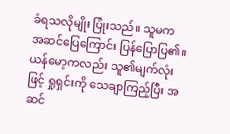ခံရသလိုမျိုး ပြုံးသည်။ သူမက အဆင်ပြေကြောင်း ပြန်ပြောပြ၏။ ယန်မော့ကလည်း သူ၏မျက်လုံးဖြင့် ရှုရှင်းကို သေချာကြည့်ပြီး အဆင်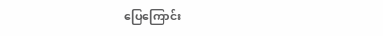ပြေကြောင်း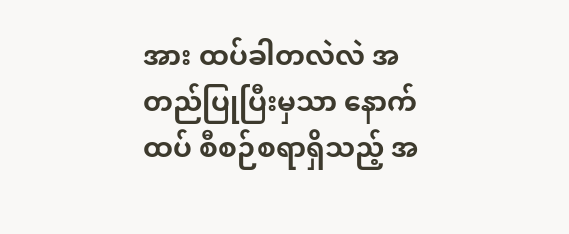အား ထပ်ခါတလဲလဲ အတည်ပြုပြီးမှသာ နောက်ထပ် စီစဉ်စရာရှိသည့် အ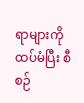ရာများကို ထပ်မံပြီး စီစဉ်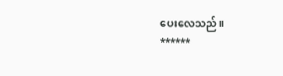ပေးလေသည်။
******